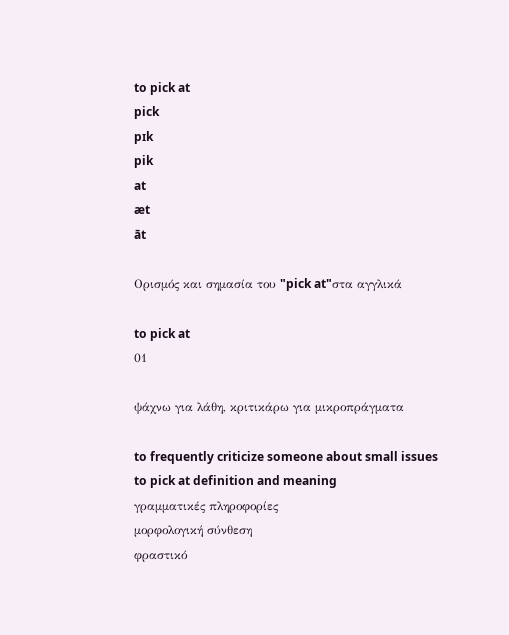to pick at
pick
pɪk
pik
at
æt
āt

Ορισμός και σημασία του "pick at"στα αγγλικά

to pick at
01

ψάχνω για λάθη, κριτικάρω για μικροπράγματα

to frequently criticize someone about small issues
to pick at definition and meaning
γραμματικές πληροφορίες
μορφολογική σύνθεση
φραστικό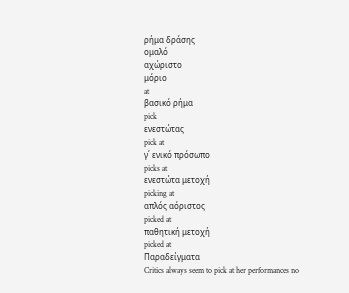ρήμα δράσης
ομαλό
αχώριστο
μόριο
at
βασικό ρήμα
pick
ενεστώτας
pick at
γ΄ ενικό πρόσωπο
picks at
ενεστώτα μετοχή
picking at
απλός αόριστος
picked at
παθητική μετοχή
picked at
Παραδείγματα
Critics always seem to pick at her performances no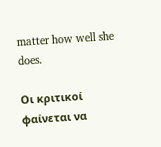matter how well she does.

Οι κριτικοί φαίνεται να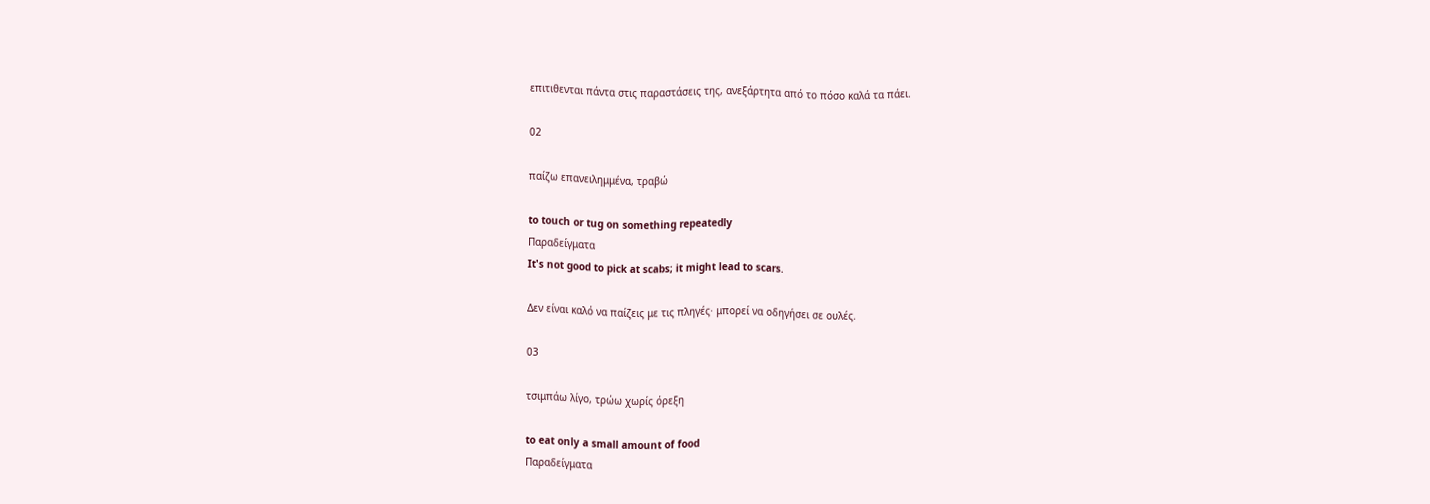επιτιθενται πάντα στις παραστάσεις της, ανεξάρτητα από το πόσο καλά τα πάει.

02

παίζω επανειλημμένα, τραβώ

to touch or tug on something repeatedly
Παραδείγματα
It's not good to pick at scabs; it might lead to scars.

Δεν είναι καλό να παίζεις με τις πληγές· μπορεί να οδηγήσει σε ουλές.

03

τσιμπάω λίγο, τρώω χωρίς όρεξη

to eat only a small amount of food
Παραδείγματα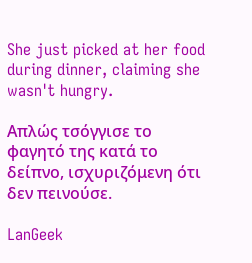She just picked at her food during dinner, claiming she wasn't hungry.

Απλώς τσόγγισε το φαγητό της κατά το δείπνο, ισχυριζόμενη ότι δεν πεινούσε.

LanGeek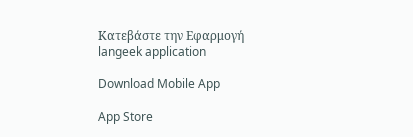Κατεβάστε την Εφαρμογή
langeek application

Download Mobile App

App Store